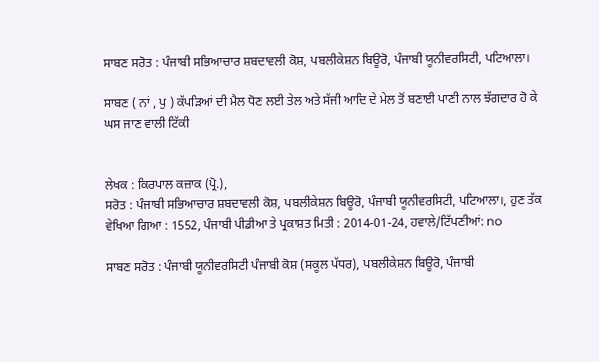ਸਾਬਣ ਸਰੋਤ : ਪੰਜਾਬੀ ਸਭਿਆਚਾਰ ਸ਼ਬਦਾਵਲੀ ਕੋਸ਼, ਪਬਲੀਕੇਸ਼ਨ ਬਿਊਰੋ, ਪੰਜਾਬੀ ਯੂਨੀਵਰਸਿਟੀ, ਪਟਿਆਲਾ।

ਸਾਬਣ ( ਨਾਂ , ਪੁ ) ਕੱਪੜਿਆਂ ਦੀ ਮੈਲ ਧੋਣ ਲਈ ਤੇਲ ਅਤੇ ਸੱਜੀ ਆਦਿ ਦੇ ਮੇਲ ਤੋਂ ਬਣਾਈ ਪਾਣੀ ਨਾਲ ਝੱਗਦਾਰ ਹੋ ਕੇ ਘਸ ਜਾਣ ਵਾਲੀ ਟਿੱਕੀ


ਲੇਖਕ : ਕਿਰਪਾਲ ਕਜ਼ਾਕ (ਪ੍ਰੋ.),
ਸਰੋਤ : ਪੰਜਾਬੀ ਸਭਿਆਚਾਰ ਸ਼ਬਦਾਵਲੀ ਕੋਸ਼, ਪਬਲੀਕੇਸ਼ਨ ਬਿਊਰੋ, ਪੰਜਾਬੀ ਯੂਨੀਵਰਸਿਟੀ, ਪਟਿਆਲਾ।, ਹੁਣ ਤੱਕ ਵੇਖਿਆ ਗਿਆ : 1552, ਪੰਜਾਬੀ ਪੀਡੀਆ ਤੇ ਪ੍ਰਕਾਸ਼ਤ ਮਿਤੀ : 2014-01-24, ਹਵਾਲੇ/ਟਿੱਪਣੀਆਂ: no

ਸਾਬਣ ਸਰੋਤ : ਪੰਜਾਬੀ ਯੂਨੀਵਰਸਿਟੀ ਪੰਜਾਬੀ ਕੋਸ਼ (ਸਕੂਲ ਪੱਧਰ), ਪਬਲੀਕੇਸ਼ਨ ਬਿਊਰੋ, ਪੰਜਾਬੀ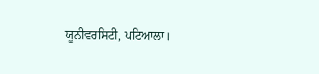ਯੂਨੀਵਰਸਿਟੀ, ਪਟਿਆਲਾ।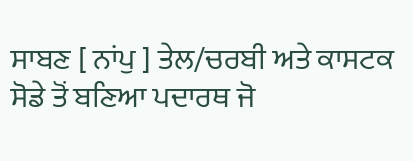ਸਾਬਣ [ ਨਾਂਪੁ ] ਤੇਲ/ਚਰਬੀ ਅਤੇ ਕਾਸਟਕ ਸੋਡੇ ਤੋਂ ਬਣਿਆ ਪਦਾਰਥ ਜੋ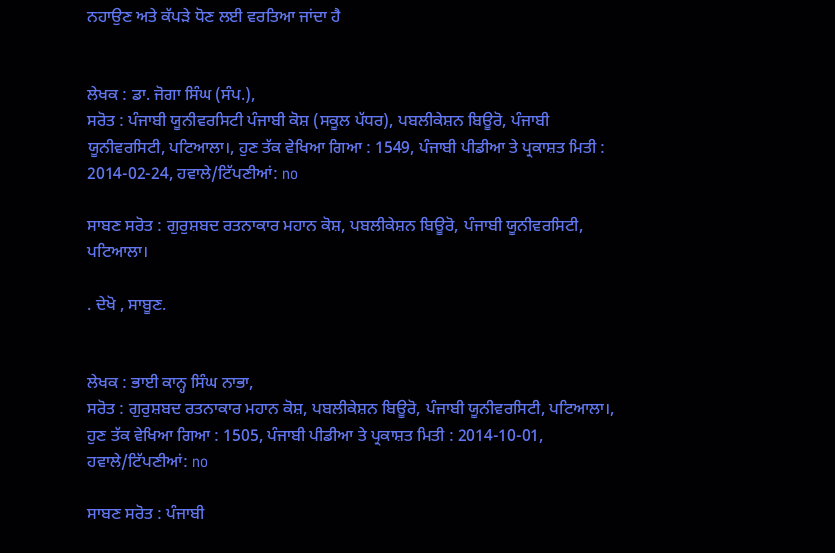ਨਹਾਉਣ ਅਤੇ ਕੱਪੜੇ ਧੋਣ ਲਈ ਵਰਤਿਆ ਜਾਂਦਾ ਹੈ


ਲੇਖਕ : ਡਾ. ਜੋਗਾ ਸਿੰਘ (ਸੰਪ.),
ਸਰੋਤ : ਪੰਜਾਬੀ ਯੂਨੀਵਰਸਿਟੀ ਪੰਜਾਬੀ ਕੋਸ਼ (ਸਕੂਲ ਪੱਧਰ), ਪਬਲੀਕੇਸ਼ਨ ਬਿਊਰੋ, ਪੰਜਾਬੀ ਯੂਨੀਵਰਸਿਟੀ, ਪਟਿਆਲਾ।, ਹੁਣ ਤੱਕ ਵੇਖਿਆ ਗਿਆ : 1549, ਪੰਜਾਬੀ ਪੀਡੀਆ ਤੇ ਪ੍ਰਕਾਸ਼ਤ ਮਿਤੀ : 2014-02-24, ਹਵਾਲੇ/ਟਿੱਪਣੀਆਂ: no

ਸਾਬਣ ਸਰੋਤ : ਗੁਰੁਸ਼ਬਦ ਰਤਨਾਕਾਰ ਮਹਾਨ ਕੋਸ਼, ਪਬਲੀਕੇਸ਼ਨ ਬਿਊਰੋ, ਪੰਜਾਬੀ ਯੂਨੀਵਰਸਿਟੀ, ਪਟਿਆਲਾ।

. ਦੇਖੋ , ਸਾਬੂਣ.


ਲੇਖਕ : ਭਾਈ ਕਾਨ੍ਹ ਸਿੰਘ ਨਾਭਾ,
ਸਰੋਤ : ਗੁਰੁਸ਼ਬਦ ਰਤਨਾਕਾਰ ਮਹਾਨ ਕੋਸ਼, ਪਬਲੀਕੇਸ਼ਨ ਬਿਊਰੋ, ਪੰਜਾਬੀ ਯੂਨੀਵਰਸਿਟੀ, ਪਟਿਆਲਾ।, ਹੁਣ ਤੱਕ ਵੇਖਿਆ ਗਿਆ : 1505, ਪੰਜਾਬੀ ਪੀਡੀਆ ਤੇ ਪ੍ਰਕਾਸ਼ਤ ਮਿਤੀ : 2014-10-01, ਹਵਾਲੇ/ਟਿੱਪਣੀਆਂ: no

ਸਾਬਣ ਸਰੋਤ : ਪੰਜਾਬੀ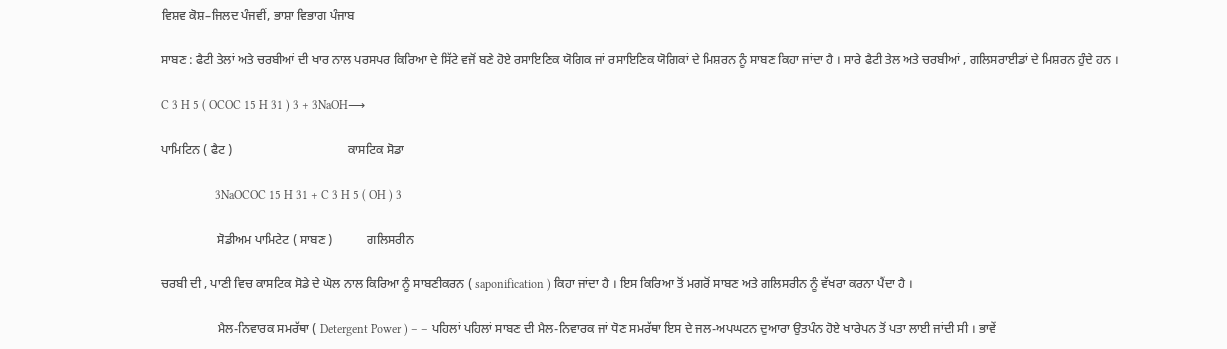ਵਿਸ਼ਵ ਕੋਸ਼–ਜਿਲਦ ਪੰਜਵੀਂ, ਭਾਸ਼ਾ ਵਿਭਾਗ ਪੰਜਾਬ

ਸਾਬਣ : ਫੈਟੀ ਤੇਲਾਂ ਅਤੇ ਚਰਬੀਆਂ ਦੀ ਖਾਰ ਨਾਲ ਪਰਸਪਰ ਕਿਰਿਆ ਦੇ ਸਿੱਟੇ ਵਜੋਂ ਬਣੇ ਹੋਏ ਰਸਾਇਣਿਕ ਯੋਗਿਕ ਜਾਂ ਰਸਾਇਣਿਕ ਯੋਗਿਕਾਂ ਦੇ ਮਿਸ਼ਰਨ ਨੂੰ ਸਾਬਣ ਕਿਹਾ ਜਾਂਦਾ ਹੈ । ਸਾਰੇ ਫੈਟੀ ਤੇਲ ਅਤੇ ਚਰਬੀਆਂ , ਗਲਿਸਰਾਈਡਾਂ ਦੇ ਮਿਸ਼ਰਨ ਹੁੰਦੇ ਹਨ ।

C 3 H 5 ( OCOC 15 H 31 ) 3 + 3NaOH⟶

ਪਾਮਿਟਿਨ ( ਫੈਟ )                                     ਕਾਸਟਿਕ ਸੋਡਾ

                  3NaOCOC 15 H 31 + C 3 H 5 ( OH ) 3

                  ਸੋਡੀਅਮ ਪਾਮਿਟੇਟ ( ਸਾਬਣ )           ਗਲਿਸਰੀਨ

ਚਰਬੀ ਦੀ , ਪਾਣੀ ਵਿਚ ਕਾਸਟਿਕ ਸੋਡੇ ਦੇ ਘੋਲ ਨਾਲ ਕਿਰਿਆ ਨੂੰ ਸਾਬਣੀਕਰਨ ( saponification ) ਕਿਹਾ ਜਾਂਦਾ ਹੈ । ਇਸ ਕਿਰਿਆ ਤੋਂ ਮਗਰੋਂ ਸਾਬਣ ਅਤੇ ਗਲਿਸਰੀਨ ਨੂੰ ਵੱਖਰਾ ਕਰਨਾ ਪੈਂਦਾ ਹੈ ।

                  ਮੈਲ-ਨਿਵਾਰਕ ਸਮਰੱਥਾ ( Detergent Power ) – – ਪਹਿਲਾਂ ਪਹਿਲਾਂ ਸਾਬਣ ਦੀ ਮੈਲ-ਨਿਵਾਰਕ ਜਾਂ ਧੋਣ ਸਮਰੱਥਾ ਇਸ ਦੇ ਜਲ-ਅਪਘਟਨ ਦੁਆਰਾ ਉਤਪੰਨ ਹੋਏ ਖਾਰੇਪਨ ਤੋਂ ਪਤਾ ਲਾਈ ਜਾਂਦੀ ਸੀ । ਭਾਵੇਂ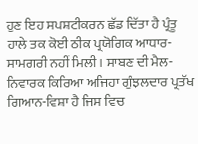ਹੁਣ ਇਹ ਸਪਸ਼ਟੀਕਰਨ ਛੱਡ ਦਿੱਤਾ ਹੈ ਪ੍ਰੰਤੂ ਹਾਲੇ ਤਕ ਕੋਈ ਠੀਕ ਪ੍ਰਯੋਗਿਕ ਆਧਾਰ-ਸਾਮਗਰੀ ਨਹੀਂ ਮਿਲੀ । ਸਾਬਣ ਦੀ ਮੈਲ-ਨਿਵਾਰਕ ਕਿਰਿਆ ਅਜਿਹਾ ਗੁੰਝਲਦਾਰ ਪ੍ਰਤੱਖ ਗਿਆਨ-ਵਿਸ਼ਾ ਹੈ ਜਿਸ ਵਿਚ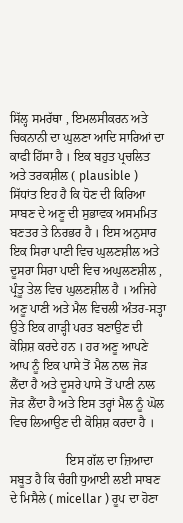ਸਿੱਲ੍ਹ ਸਮਰੱਥਾ , ਇਮਲਸੀਕਰਨ ਅਤੇ ਚਿਕਨਾਨੀ ਦਾ ਘੁਲਣਾ ਆਦਿ ਸਾਰਿਆਂ ਦਾ ਕਾਫੀ ਹਿੱਸਾ ਹੈ । ਇਕ ਬਹੁਤ ਪ੍ਰਚਲਿਤ ਅਤੇ ਤਰਕਸ਼ੀਲ ( plausible ) ਸਿੱਧਾਂਤ ਇਹ ਹੈ ਕਿ ਧੋਣ ਦੀ ਕਿਰਿਆ ਸਾਬਣ ਦੇ ਅਣੂ ਦੀ ਸੁਭਾਵਕ ਅਸਮਮਿਤ ਬਣਤਰ ਤੇ ਨਿਰਭਰ ਹੈ । ਇਸ ਅਨੁਸਾਰ ਇਕ ਸਿਰਾ ਪਾਣੀ ਵਿਚ ਘੁਲਣਸ਼ੀਲ ਅਤੇ ਦੂਸਰਾ ਸਿਰਾ ਪਾਣੀ ਵਿਚ ਅਘੁਲਣਸ਼ੀਲ , ਪ੍ਰੰਤੂ ਤੇਲ ਵਿਚ ਘੁਲਣਸ਼ੀਲ ਹੈ । ਅਜਿਹੇ ਅਣੂ ਪਾਣੀ ਅਤੇ ਮੈਲ ਵਿਚਲੀ ਅੰਤਰ-ਸਤ੍ਹਾ ਉਤੇ ਇਕ ਗਾੜ੍ਹੀ ਪਰਤ ਬਣਾਉਣ ਦੀ ਕੋਸ਼ਿਸ਼ ਕਰਦੇ ਹਨ । ਹਰ ਅਣੂ ਆਪਣੇ ਆਪ ਨੂੰ ਇਕ ਪਾਸੇ ਤੋਂ ਮੈਲ ਨਾਲ ਜੋੜ ਲੈਂਦਾ ਹੈ ਅਤੇ ਦੂਸਰੇ ਪਾਸੇ ਤੋਂ ਪਾਣੀ ਨਾਲ ਜੋੜ ਲੈਂਦਾ ਹੈ ਅਤੇ ਇਸ ਤਰ੍ਹਾਂ ਮੈਲ ਨੂੰ ਘੋਲ ਵਿਚ ਲਿਆਉਣ ਦੀ ਕੋਸ਼ਿਸ਼ ਕਰਦਾ ਹੈ ।

                  ਇਸ ਗੱਲ ਦਾ ਜ਼ਿਆਦਾ ਸਬੂਤ ਹੈ ਕਿ ਚੰਗੀ ਧੁਆਈ ਲਈ ਸਾਬਣ ਦੇ ਮਿਸੈਲੇ ( micellar ) ਰੂਪ ਦਾ ਹੋਣਾ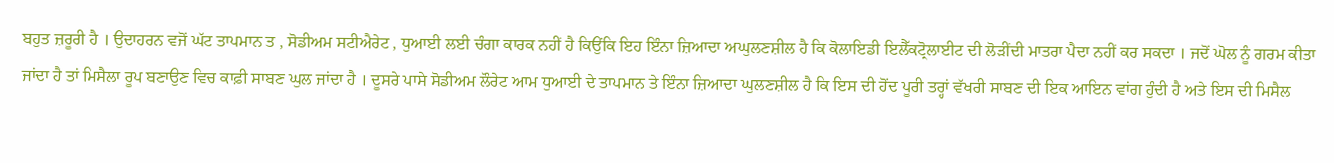ਬਹੁਤ ਜ਼ਰੂਰੀ ਹੈ । ਉਦਾਹਰਨ ਵਜੋਂ ਘੱਟ ਤਾਪਮਾਨ ਤ , ਸੋਡੀਅਮ ਸਟੀਐਰੇਟ , ਧੁਆਈ ਲਈ ਚੰਗਾ ਕਾਰਕ ਨਹੀਂ ਹੈ ਕਿਉਂਕਿ ਇਹ ਇੰਨਾ ਜ਼ਿਆਦਾ ਅਘੁਲਣਸ਼ੀਲ ਹੈ ਕਿ ਕੋਲਾਇਡੀ ਇਲੈੱਕਟ੍ਰੋਲਾਈਟ ਦੀ ਲੋੜੀਂਦੀ ਮਾਤਰਾ ਪੈਦਾ ਨਹੀਂ ਕਰ ਸਕਦਾ । ਜਦੋਂ ਘੋਲ ਨੂੰ ਗਰਮ ਕੀਤਾ ਜਾਂਦਾ ਹੈ ਤਾਂ ਮਿਸੈਲਾ ਰੂਪ ਬਣਾਉਣ ਵਿਚ ਕਾਫ਼ੀ ਸਾਬਣ ਘੁਲ ਜਾਂਦਾ ਹੈ । ਦੂਸਰੇ ਪਾਸੇ ਸੋਡੀਅਮ ਲੌਰੇਟ ਆਮ ਧੁਆਈ ਦੇ ਤਾਪਮਾਨ ਤੇ ਇੰਨਾ ਜ਼ਿਆਦਾ ਘੁਲਣਸ਼ੀਲ ਹੈ ਕਿ ਇਸ ਦੀ ਹੋਂਦ ਪੂਰੀ ਤਰ੍ਹਾਂ ਵੱਖਰੀ ਸਾਬਣ ਦੀ ਇਕ ਆਇਨ ਵਾਂਗ ਹੁੰਦੀ ਹੈ ਅਤੇ ਇਸ ਦੀ ਮਿਸੈਲ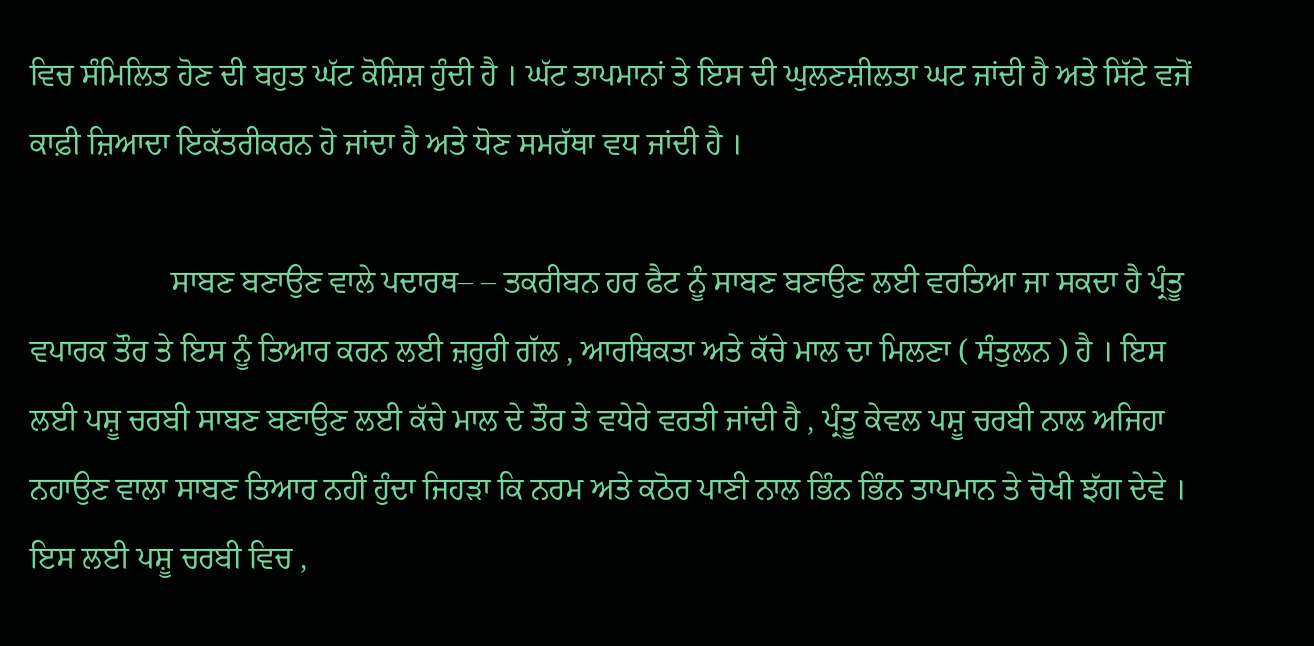ਵਿਚ ਸੰਮਿਲਿਤ ਹੋਣ ਦੀ ਬਹੁਤ ਘੱਟ ਕੋਸ਼ਿਸ਼ ਹੁੰਦੀ ਹੈ । ਘੱਟ ਤਾਪਮਾਨਾਂ ਤੇ ਇਸ ਦੀ ਘੁਲਣਸ਼ੀਲਤਾ ਘਟ ਜਾਂਦੀ ਹੈ ਅਤੇ ਸਿੱਟੇ ਵਜੋਂ ਕਾਫ਼ੀ ਜ਼ਿਆਦਾ ਇਕੱਤਰੀਕਰਨ ਹੋ ਜਾਂਦਾ ਹੈ ਅਤੇ ਧੋਣ ਸਮਰੱਥਾ ਵਧ ਜਾਂਦੀ ਹੈ ।

                  ਸਾਬਣ ਬਣਾਉਣ ਵਾਲੇ ਪਦਾਰਥ– – ਤਕਰੀਬਨ ਹਰ ਫੈਟ ਨੂੰ ਸਾਬਣ ਬਣਾਉਣ ਲਈ ਵਰਤਿਆ ਜਾ ਸਕਦਾ ਹੈ ਪ੍ਰੰਤੂ ਵਪਾਰਕ ਤੌਰ ਤੇ ਇਸ ਨੂੰ ਤਿਆਰ ਕਰਨ ਲਈ ਜ਼ਰੂਰੀ ਗੱਲ , ਆਰਥਿਕਤਾ ਅਤੇ ਕੱਚੇ ਮਾਲ ਦਾ ਮਿਲਣਾ ( ਸੰਤੁਲਨ ) ਹੈ । ਇਸ ਲਈ ਪਸ਼ੂ ਚਰਬੀ ਸਾਬਣ ਬਣਾਉਣ ਲਈ ਕੱਚੇ ਮਾਲ ਦੇ ਤੌਰ ਤੇ ਵਧੇਰੇ ਵਰਤੀ ਜਾਂਦੀ ਹੈ , ਪ੍ਰੰਤੂ ਕੇਵਲ ਪਸ਼ੂ ਚਰਬੀ ਨਾਲ ਅਜਿਹਾ ਨਹਾਉਣ ਵਾਲਾ ਸਾਬਣ ਤਿਆਰ ਨਹੀਂ ਹੁੰਦਾ ਜਿਹੜਾ ਕਿ ਨਰਮ ਅਤੇ ਕਠੋਰ ਪਾਣੀ ਨਾਲ ਭਿੰਨ ਭਿੰਨ ਤਾਪਮਾਨ ਤੇ ਚੋਖੀ ਝੱਗ ਦੇਵੇ । ਇਸ ਲਈ ਪਸ਼ੂ ਚਰਬੀ ਵਿਚ ,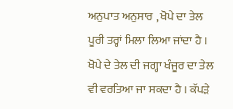ਅਨੁਪਾਤ ਅਨੁਸਾਰ , ਖੋਪੇ ਦਾ ਤੇਲ ਪੂਰੀ ਤਰ੍ਹਾਂ ਮਿਲਾ ਲਿਆ ਜਾਂਦਾ ਹੈ । ਖੋਪੇ ਦੇ ਤੇਲ ਦੀ ਜਗ੍ਹਾ ਖੰਜੂਰ ਦਾ ਤੇਲ ਵੀ ਵਰਤਿਆ ਜਾ ਸਕਦਾ ਹੈ । ਕੱਪੜੇ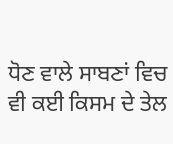ਧੋਣ ਵਾਲੇ ਸਾਬਣਾਂ ਵਿਚ ਵੀ ਕਈ ਕਿਸਮ ਦੇ ਤੇਲ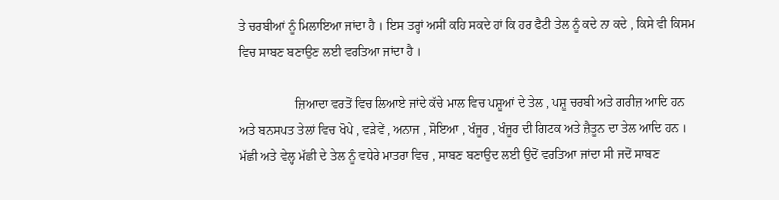ਤੇ ਚਰਬੀਆਂ ਨੂੰ ਮਿਲਾਇਆ ਜਾਂਦਾ ਹੈ । ਇਸ ਤਰ੍ਹਾਂ ਅਸੀਂ ਕਹਿ ਸਕਦੇ ਹਾਂ ਕਿ ਹਰ ਫੈਟੀ ਤੇਲ ਨੂੰ ਕਦੇ ਨਾ ਕਦੇ , ਕਿਸੇ ਵੀ ਕਿਸਮ ਵਿਚ ਸਾਬਣ ਬਣਾਉਣ ਲਈ ਵਰਤਿਆ ਜਾਂਦਾ ਹੈ ।

                  ਜ਼ਿਆਦਾ ਵਰਤੋਂ ਵਿਚ ਲਿਆਏ ਜਾਂਦੇ ਕੱਚੇ ਮਾਲ ਵਿਚ ਪਸ਼ੂਆਂ ਦੇ ਤੇਲ , ਪਸ਼ੂ ਚਰਬੀ ਅਤੇ ਗਰੀਜ਼ ਆਦਿ ਹਨ ਅਤੇ ਬਨਸਪਤ ਤੇਲਾਂ ਵਿਚ ਖੋਪੇ , ਵੜੇਵੇਂ , ਅਨਾਜ , ਸੋਇਆ , ਖੰਜੂਰ , ਖੰਜੂਰ ਦੀ ਗਿਟਕ ਅਤੇ ਜ਼ੈਤੂਨ ਦਾ ਤੇਲ ਆਦਿ ਹਨ । ਮੱਛੀ ਅਤੇ ਵੇਲ੍ਹ ਮੱਛੀ ਦੇ ਤੇਲ ਨੂੰ ਵਧੇਰੇ ਮਾਤਰਾ ਵਿਚ , ਸਾਬਣ ਬਣਾਉਦ ਲਈ ਉਦੋਂ ਵਰਤਿਆ ਜਾਂਦਾ ਸੀ ਜਦੋਂ ਸਾਬਣ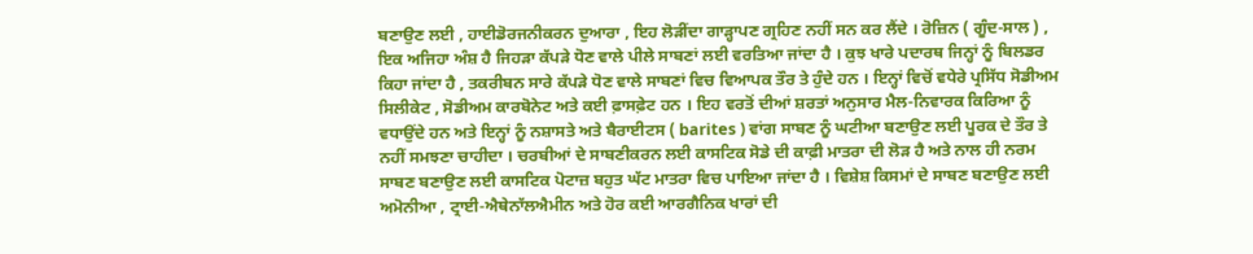ਬਣਾਉਣ ਲਈ , ਹਾਈਡੋਰਜਨੀਕਰਨ ਦੁਆਰਾ , ਇਹ ਲੋੜੀਂਦਾ ਗਾੜ੍ਹਾਪਣ ਗ੍ਰਹਿਣ ਨਹੀਂ ਸਨ ਕਰ ਲੈਂਦੇ । ਰੋਜ਼ਿਨ ( ਗੂੰਦ-ਸਾਲ ) , ਇਕ ਅਜਿਹਾ ਅੰਸ਼ ਹੈ ਜਿਹੜਾ ਕੱਪੜੇ ਧੋਣ ਵਾਲੇ ਪੀਲੇ ਸਾਬਣਾਂ ਲਈ ਵਰਤਿਆ ਜਾਂਦਾ ਹੈ । ਕੁਝ ਖਾਰੇ ਪਦਾਰਥ ਜਿਨ੍ਹਾਂ ਨੂੰ ਬਿਲਡਰ ਕਿਹਾ ਜਾਂਦਾ ਹੈ , ਤਕਰੀਬਨ ਸਾਰੇ ਕੱਪੜੇ ਧੋਣ ਵਾਲੇ ਸਾਬਣਾਂ ਵਿਚ ਵਿਆਪਕ ਤੌਰ ਤੇ ਹੁੰਦੇ ਹਨ । ਇਨ੍ਹਾਂ ਵਿਚੋਂ ਵਧੇਰੇ ਪ੍ਰਸਿੱਧ ਸੋਡੀਅਮ ਸਿਲੀਕੇਟ , ਸੋਡੀਅਮ ਕਾਰਬੋਨੇਟ ਅਤੇ ਕਈ ਫ਼ਾਸਫ਼ੇਟ ਹਨ । ਇਹ ਵਰਤੋਂ ਦੀਆਂ ਸ਼ਰਤਾਂ ਅਨੁਸਾਰ ਮੈਲ-ਨਿਵਾਰਕ ਕਿਰਿਆ ਨੂੰ ਵਧਾਉਂਦੇ ਹਨ ਅਤੇ ਇਨ੍ਹਾਂ ਨੂੰ ਨਸ਼ਾਸਤੇ ਅਤੇ ਬੈਰਾਈਟਸ ( barites ) ਵਾਂਗ ਸਾਬਣ ਨੂੰ ਘਟੀਆ ਬਣਾਉਣ ਲਈ ਪੂਰਕ ਦੇ ਤੌਰ ਤੇ ਨਹੀਂ ਸਮਝਣਾ ਚਾਹੀਦਾ । ਚਰਬੀਆਂ ਦੇ ਸਾਬਣੀਕਰਨ ਲਈ ਕਾਸਟਿਕ ਸੋਡੇ ਦੀ ਕਾਫ਼ੀ ਮਾਤਰਾ ਦੀ ਲੋੜ ਹੈ ਅਤੇ ਨਾਲ ਹੀ ਨਰਮ ਸਾਬਣ ਬਣਾਉਣ ਲਈ ਕਾਸਟਿਕ ਪੋਟਾਜ਼ ਬਹੁਤ ਘੱਟ ਮਾਤਰਾ ਵਿਚ ਪਾਇਆ ਜਾਂਦਾ ਹੈ । ਵਿਸ਼ੇਸ਼ ਕਿਸਮਾਂ ਦੇ ਸਾਬਣ ਬਣਾਉਣ ਲਈ ਅਮੋਨੀਆ , ਟ੍ਰਾਈ-ਐਥੇਨਾੱਲਐਮੀਨ ਅਤੇ ਹੋਰ ਕਈ ਆਰਗੈਨਿਕ ਖਾਰਾਂ ਦੀ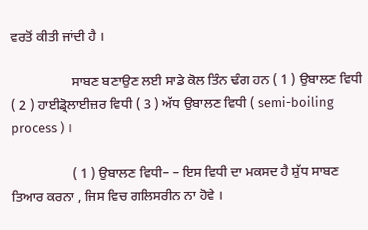ਵਰਤੋਂ ਕੀਤੀ ਜਾਂਦੀ ਹੈ ।

                  ਸਾਬਣ ਬਣਾਉਣ ਲਈ ਸਾਡੇ ਕੋਲ ਤਿੰਨ ਢੰਗ ਹਨ ( 1 ) ਉਬਾਲਣ ਵਿਧੀ ( 2 ) ਹਾਈਡ੍ਰੋਲਾਈਜ਼ਰ ਵਿਧੀ ( 3 ) ਅੱਧ ਉਬਾਲਣ ਵਿਧੀ ( semi-boiling process ) ।

                  ( 1 ) ਉਬਾਲਣ ਵਿਧੀ– – ਇਸ ਵਿਧੀ ਦਾ ਮਕਸਦ ਹੈ ਸ਼ੁੱਧ ਸਾਬਣ ਤਿਆਰ ਕਰਨਾ , ਜਿਸ ਵਿਚ ਗਲਿਸਰੀਨ ਨਾ ਹੋਵੇ ।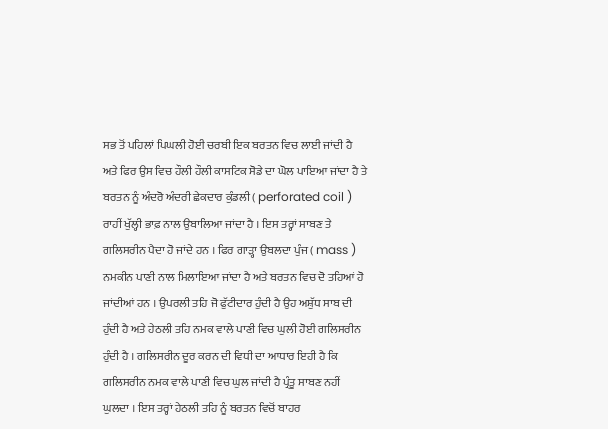ਸਭ ਤੋਂ ਪਹਿਲਾਂ ਪਿਘਲੀ ਹੋਈ ਚਰਬੀ ਇਕ ਬਰਤਨ ਵਿਚ ਲਾਈ ਜਾਂਦੀ ਹੈ ਅਤੇ ਫਿਰ ਉਸ ਵਿਚ ਹੌਲੀ ਹੌਲੀ ਕਾਸਟਿਕ ਸੋਡੇ ਦਾ ਘੋਲ ਪਾਇਆ ਜਾਂਦਾ ਹੈ ਤੇ ਬਰਤਨ ਨੂੰ ਅੰਦਰੋ ਅੰਦਰੀ ਛੇਕਦਾਰ ਕੁੰਡਲੀ ( perforated coil ) ਰਾਹੀਂ ਖੁੱਲ੍ਹੀ ਭਾਫ਼ ਨਾਲ ਉਬਾਲਿਆ ਜਾਂਦਾ ਹੈ । ਇਸ ਤਰ੍ਹਾਂ ਸਾਬਣ ਤੇ ਗਲਿਸਰੀਨ ਪੈਦਾ ਹੋ ਜਾਂਦੇ ਹਨ । ਫਿਰ ਗਾੜ੍ਹਾ ਉਬਲਦਾ ਪੁੰਜ ( mass ) ਨਮਕੀਨ ਪਾਣੀ ਨਾਲ ਮਿਲਾਇਆ ਜਾਂਦਾ ਹੈ ਅਤੇ ਬਰਤਨ ਵਿਚ ਦੋ ਤਹਿਆਂ ਹੋ ਜਾਂਦੀਆਂ ਹਨ । ਉਪਰਲੀ ਤਹਿ ਜੋ ਫੁੱਟੀਦਾਰ ਹੁੰਦੀ ਹੈ ਉਹ ਅਸ਼ੁੱਧ ਸਾਬ ਦੀ ਹੁੰਦੀ ਹੈ ਅਤੇ ਹੇਠਲੀ ਤਹਿ ਨਮਕ ਵਾਲੇ ਪਾਣੀ ਵਿਚ ਘੁਲੀ ਹੋਈ ਗਲਿਸਰੀਨ ਹੁੰਦੀ ਹੈ । ਗਲਿਸਰੀਨ ਦੂਰ ਕਰਨ ਦੀ ਵਿਧੀ ਦਾ ਆਧਾਰ ਇਹੀ ਹੈ ਕਿ ਗਲਿਸਰੀਨ ਨਮਕ ਵਾਲੇ ਪਾਣੀ ਵਿਚ ਘੁਲ ਜਾਂਦੀ ਹੈ ਪ੍ਰੰਤੂ ਸਾਬਣ ਨਹੀਂ ਘੁਲਦਾ । ਇਸ ਤਰ੍ਹਾਂ ਹੇਠਲੀ ਤਹਿ ਨੂੰ ਬਰਤਨ ਵਿਚੋਂ ਬਾਹਰ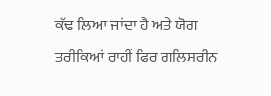ਕੱਢ ਲਿਆ ਜਾਂਦਾ ਹੈ ਅਤੇ ਯੋਗ ਤਰੀਕਿਆਂ ਰਾਹੀਂ ਫਿਰ ਗਲਿਸਰੀਨ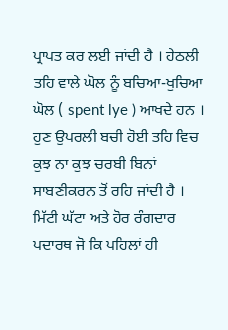ਪ੍ਰਾਪਤ ਕਰ ਲਈ ਜਾਂਦੀ ਹੈ । ਹੇਠਲੀ ਤਹਿ ਵਾਲੇ ਘੋਲ ਨੂੰ ਬਚਿਆ-ਖੁਚਿਆ ਘੋਲ ( spent lye ) ਆਖਦੇ ਹਨ । ਹੁਣ ਉਪਰਲੀ ਬਚੀ ਹੋਈ ਤਹਿ ਵਿਚ ਕੁਝ ਨਾ ਕੁਝ ਚਰਬੀ ਬਿਨਾਂ ਸਾਬਣੀਕਰਨ ਤੋਂ ਰਹਿ ਜਾਂਦੀ ਹੈ । ਮਿੱਟੀ ਘੱਟਾ ਅਤੇ ਹੋਰ ਰੰਗਦਾਰ ਪਦਾਰਥ ਜੋ ਕਿ ਪਹਿਲਾਂ ਹੀ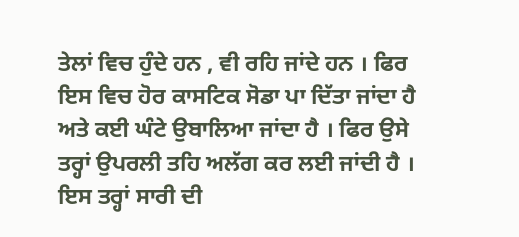ਤੇਲਾਂ ਵਿਚ ਹੁੰਦੇ ਹਨ , ਵੀ ਰਹਿ ਜਾਂਦੇ ਹਨ । ਫਿਰ ਇਸ ਵਿਚ ਹੋਰ ਕਾਸਟਿਕ ਸੋਡਾ ਪਾ ਦਿੱਤਾ ਜਾਂਦਾ ਹੈ ਅਤੇ ਕਈ ਘੰਟੇ ਉਬਾਲਿਆ ਜਾਂਦਾ ਹੈ । ਫਿਰ ਉਸੇ ਤਰ੍ਹਾਂ ਉਪਰਲੀ ਤਹਿ ਅਲੱਗ ਕਰ ਲਈ ਜਾਂਦੀ ਹੈ । ਇਸ ਤਰ੍ਹਾਂ ਸਾਰੀ ਦੀ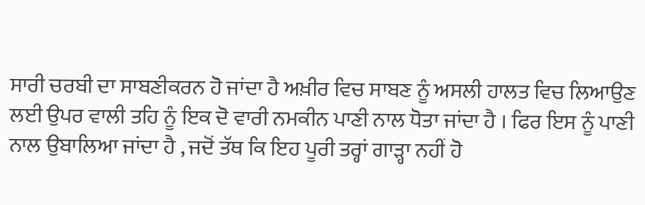ਸਾਰੀ ਚਰਬੀ ਦਾ ਸਾਬਣੀਕਰਨ ਹੋ ਜਾਂਦਾ ਹੈ ਅਖ਼ੀਰ ਵਿਚ ਸਾਬਣ ਨੂੰ ਅਸਲੀ ਹਾਲਤ ਵਿਚ ਲਿਆਉਣ ਲਈ ਉਪਰ ਵਾਲੀ ਤਹਿ ਨੂੰ ਇਕ ਦੋ ਵਾਰੀ ਨਮਕੀਨ ਪਾਣੀ ਨਾਲ ਧੋਤਾ ਜਾਂਦਾ ਹੈ । ਫਿਰ ਇਸ ਨੂੰ ਪਾਣੀ ਨਾਲ ਉਬਾਲਿਆ ਜਾਂਦਾ ਹੈ , ਜਦੋਂ ਤੱਥ ਕਿ ਇਹ ਪੂਰੀ ਤਰ੍ਹਾਂ ਗਾੜ੍ਹਾ ਨਹੀਂ ਹੋ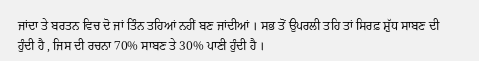ਜਾਂਦਾ ਤੇ ਬਰਤਨ ਵਿਚ ਦੋ ਜਾਂ ਤਿੰਨ ਤਹਿਆਂ ਨਹੀਂ ਬਣ ਜਾਂਦੀਆਂ । ਸਭ ਤੋਂ ਉਪਰਲੀ ਤਹਿ ਤਾਂ ਸਿਰਫ਼ ਸ਼ੁੱਧ ਸਾਬਣ ਦੀ ਹੁੰਦੀ ਹੈ , ਜਿਸ ਦੀ ਰਚਨਾ 70% ਸਾਬਣ ਤੇ 30% ਪਾਣੀ ਹੁੰਦੀ ਹੈ ।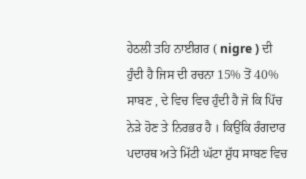ਹੇਠਲੀ ਤਹਿ ਨਾਈਗਰ ( nigre ) ਦੀ ਹੁੰਦੀ ਹੈ ਜਿਸ ਦੀ ਰਚਨਾ 15% ਤੋਂ 40% ਸਾਬਣ , ਦੇ ਵਿਚ ਵਿਚ ਹੁੰਦੀ ਹੈ ਜੋ ਕਿ ਪਿੱਚ ਨੇੜੇ ਹੋਣ ਤੇ ਨਿਰਭਰ ਹੈ । ਕਿਉਂਕਿ ਰੰਗਦਾਰ ਪਦਾਰਥ ਅਤੇ ਮਿੱਟੀ ਘੱਟਾ ਸ਼ੁੱਧ ਸਾਬਣ ਵਿਚ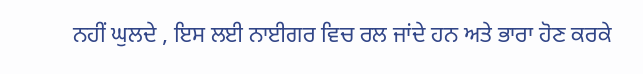ਨਹੀਂ ਘੁਲਦੇ , ਇਸ ਲਈ ਨਾਈਗਰ ਵਿਚ ਰਲ ਜਾਂਦੇ ਹਨ ਅਤੇ ਭਾਰਾ ਹੋਣ ਕਰਕੇ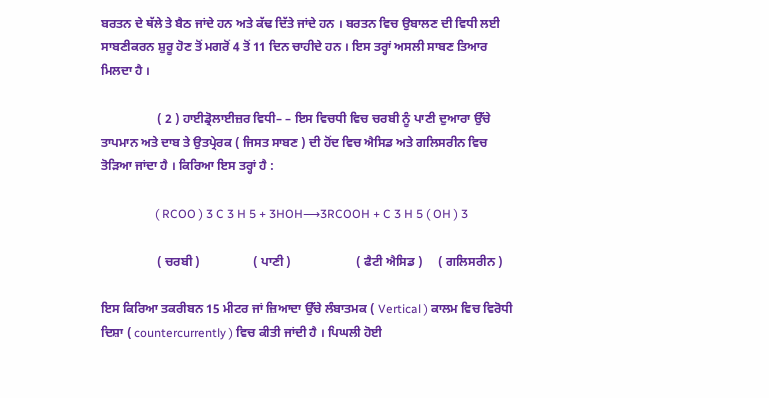ਬਰਤਨ ਦੇ ਥੱਲੇ ਤੇ ਬੈਠ ਜਾਂਦੇ ਹਨ ਅਤੇ ਕੱਢ ਦਿੱਤੇ ਜਾਂਦੇ ਹਨ । ਬਰਤਨ ਵਿਚ ਉਬਾਲਣ ਦੀ ਵਿਧੀ ਲਈ ਸਾਬਣੀਕਰਨ ਸ਼ੁਰੂ ਹੋਣ ਤੋਂ ਮਗਰੋਂ 4 ਤੋਂ 11 ਦਿਨ ਚਾਹੀਦੇ ਹਨ । ਇਸ ਤਰ੍ਹਾਂ ਅਸਲੀ ਸਾਬਣ ਤਿਆਰ ਮਿਲਦਾ ਹੈ ।

                  ( 2 ) ਹਾਈਡ੍ਰੋਲਾਈਜ਼ਰ ਵਿਧੀ– – ਇਸ ਵਿਚਧੀ ਵਿਚ ਚਰਬੀ ਨੂੰ ਪਾਣੀ ਦੁਆਰਾ ਉੱਚੇ ਤਾਪਮਾਨ ਅਤੇ ਦਾਬ ਤੇ ਉਤਪ੍ਰੇਰਕ ( ਜਿਸਤ ਸਾਬਣ ) ਦੀ ਹੋਂਦ ਵਿਚ ਐਸਿਡ ਅਤੇ ਗਲਿਸਰੀਨ ਵਿਚ ਤੋੜਿਆ ਜਾਂਦਾ ਹੈ । ਕਿਰਿਆ ਇਸ ਤਰ੍ਹਾਂ ਹੈ :

                  ( RCOO ) 3 C 3 H 5 + 3HOH⟶3RCOOH + C 3 H 5 ( OH ) 3

                  ( ਚਰਬੀ )                 ( ਪਾਣੀ )                     ( ਫੈਟੀ ਐਸਿਡ )     ( ਗਲਿਸਰੀਨ )

ਇਸ ਕਿਰਿਆ ਤਕਰੀਬਨ 15 ਮੀਟਰ ਜਾਂ ਜ਼ਿਆਦਾ ਉੱਚੇ ਲੰਬਾਤਮਕ ( Vertical ) ਕਾਲਮ ਵਿਚ ਵਿਰੋਧੀ ਦਿਸ਼ਾ ( countercurrently ) ਵਿਚ ਕੀਤੀ ਜਾਂਦੀ ਹੈ । ਪਿਘਲੀ ਹੋਈ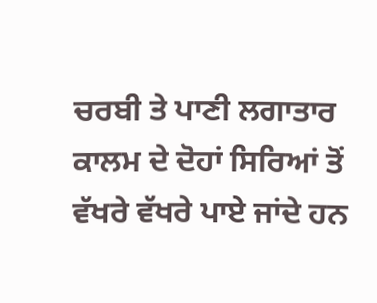ਚਰਬੀ ਤੇ ਪਾਣੀ ਲਗਾਤਾਰ ਕਾਲਮ ਦੇ ਦੋਹਾਂ ਸਿਰਿਆਂ ਤੋਂ ਵੱਖਰੇ ਵੱਖਰੇ ਪਾਏ ਜਾਂਦੇ ਹਨ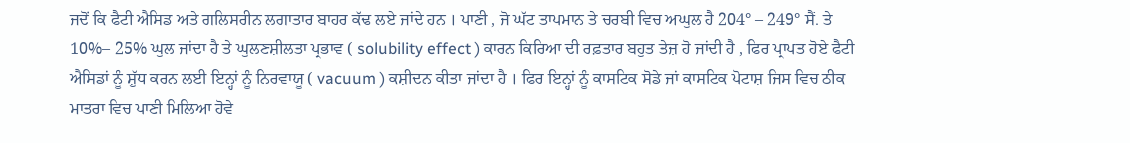ਜਦੋਂ ਕਿ ਫੈਟੀ ਐਸਿਡ ਅਤੇ ਗਲਿਸਰੀਨ ਲਗਾਤਾਰ ਬਾਹਰ ਕੱਢ ਲਏ ਜਾਂਦੇ ਹਨ । ਪਾਣੀ , ਜੋ ਘੱਟ ਤਾਪਮਾਨ ਤੇ ਚਰਬੀ ਵਿਚ ਅਘੁਲ ਹੈ 204° – 249° ਸੈਂ. ਤੇ 10%– 25% ਘੁਲ ਜਾਂਦਾ ਹੈ ਤੇ ਘੁਲਣਸ਼ੀਲਤਾ ਪ੍ਰਭਾਵ ( solubility effect ) ਕਾਰਨ ਕਿਰਿਆ ਦੀ ਰਫ਼ਤਾਰ ਬਹੁਤ ਤੇਜ਼ ਹੋ ਜਾਂਦੀ ਹੈ , ਫਿਰ ਪ੍ਰਾਪਤ ਹੋਏ ਫੈਟੀ ਐਸਿਡਾਂ ਨੂੰ ਸ਼ੁੱਧ ਕਰਨ ਲਈ ਇਨ੍ਹਾਂ ਨੂੰ ਨਿਰਵਾਯੂ ( vacuum ) ਕਸ਼ੀਦਨ ਕੀਤਾ ਜਾਂਦਾ ਹੈ । ਫਿਰ ਇਨ੍ਹਾਂ ਨੂੰ ਕਾਸਟਿਕ ਸੋਡੇ ਜਾਂ ਕਾਸਟਿਕ ਪੋਟਾਸ਼ ਜਿਸ ਵਿਚ ਠੀਕ ਮਾਤਰਾ ਵਿਚ ਪਾਣੀ ਮਿਲਿਆ ਹੋਵੇ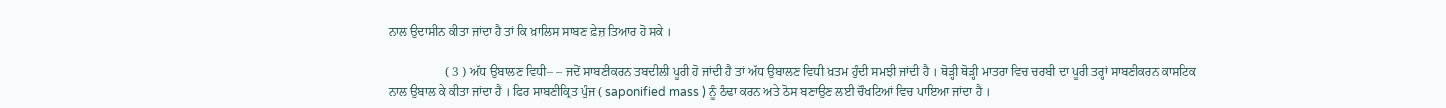ਨਾਲ ਉਦਾਸੀਨ ਕੀਤਾ ਜਾਂਦਾ ਹੈ ਤਾਂ ਕਿ ਖ਼ਾਲਿਸ ਸਾਬਣ ਫ਼ੇਜ਼ ਤਿਆਰ ਹੋ ਸਕੇ ।

                  ( 3 ) ਅੱਧ ਉਬਾਲਣ ਵਿਧੀ– – ਜਦੋਂ ਸਾਬਣੀਕਰਨ ਤਬਦੀਲੀ ਪੂਰੀ ਹੋ ਜਾਂਦੀ ਹੈ ਤਾਂ ਅੱਧ ਉਬਾਲਣ ਵਿਧੀ ਖ਼ਤਮ ਹੁੰਦੀ ਸਮਝੀ ਜਾਂਦੀ ਹੈ । ਥੋੜ੍ਹੀ ਥੋੜ੍ਹੀ ਮਾਤਰਾ ਵਿਚ ਚਰਬੀ ਦਾ ਪੂਰੀ ਤਰ੍ਹਾਂ ਸਾਬਣੀਕਰਨ ਕਾਸਟਿਕ ਨਾਲ ਉਬਾਲ ਕੇ ਕੀਤਾ ਜਾਂਦਾ ਹੈ । ਫਿਰ ਸਾਬਣੀਕ੍ਰਿਤ ਪੁੰਜ ( saponified mass ) ਨੂੰ ਠੰਢਾ ਕਰਨ ਅਤੇ ਠੋਸ ਬਣਾਉਣ ਲਈ ਚੌਖਟਿਆਂ ਵਿਚ ਪਾਇਆ ਜਾਂਦਾ ਹੈ ।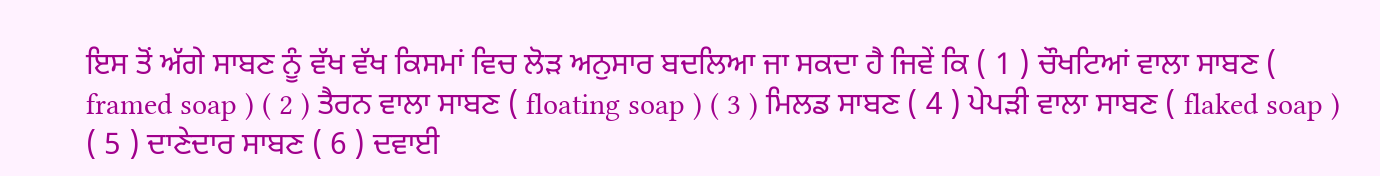ਇਸ ਤੋਂ ਅੱਗੇ ਸਾਬਣ ਨੂੰ ਵੱਖ ਵੱਖ ਕਿਸਮਾਂ ਵਿਚ ਲੋੜ ਅਨੁਸਾਰ ਬਦਲਿਆ ਜਾ ਸਕਦਾ ਹੈ ਜਿਵੇਂ ਕਿ ( 1 ) ਚੌਖਟਿਆਂ ਵਾਲਾ ਸਾਬਣ ( framed soap ) ( 2 ) ਤੈਰਨ ਵਾਲਾ ਸਾਬਣ ( floating soap ) ( 3 ) ਮਿਲਡ ਸਾਬਣ ( 4 ) ਪੇਪੜੀ ਵਾਲਾ ਸਾਬਣ ( flaked soap ) ( 5 ) ਦਾਣੇਦਾਰ ਸਾਬਣ ( 6 ) ਦਵਾਈ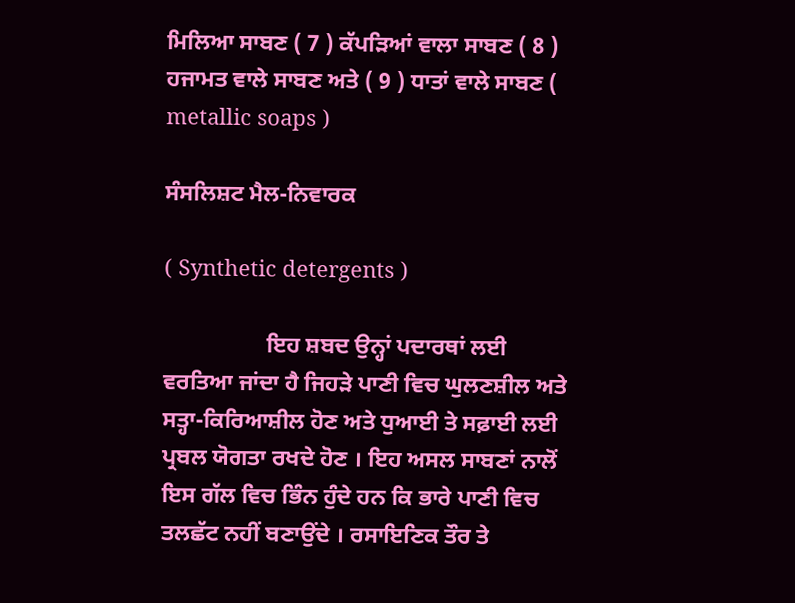ਮਿਲਿਆ ਸਾਬਣ ( 7 ) ਕੱਪੜਿਆਂ ਵਾਲਾ ਸਾਬਣ ( 8 ) ਹਜਾਮਤ ਵਾਲੇ ਸਾਬਣ ਅਤੇ ( 9 ) ਧਾਤਾਂ ਵਾਲੇ ਸਾਬਣ ( metallic soaps )

ਸੰਸਲਿਸ਼ਟ ਮੈਲ-ਨਿਵਾਰਕ

( Synthetic detergents )

                  ਇਹ ਸ਼ਬਦ ਉਨ੍ਹਾਂ ਪਦਾਰਥਾਂ ਲਈ ਵਰਤਿਆ ਜਾਂਦਾ ਹੈ ਜਿਹੜੇ ਪਾਣੀ ਵਿਚ ਘੁਲਣਸ਼ੀਲ ਅਤੇ ਸਤ੍ਹਾ-ਕਿਰਿਆਸ਼ੀਲ ਹੋਣ ਅਤੇ ਧੁਆਈ ਤੇ ਸਫ਼ਾਈ ਲਈ ਪ੍ਰਬਲ ਯੋਗਤਾ ਰਖਦੇ ਹੋਣ । ਇਹ ਅਸਲ ਸਾਬਣਾਂ ਨਾਲੋਂ ਇਸ ਗੱਲ ਵਿਚ ਭਿੰਨ ਹੁੰਦੇ ਹਨ ਕਿ ਭਾਰੇ ਪਾਣੀ ਵਿਚ ਤਲਛੱਟ ਨਹੀਂ ਬਣਾਉਂਦੇ । ਰਸਾਇਣਿਕ ਤੌਰ ਤੇ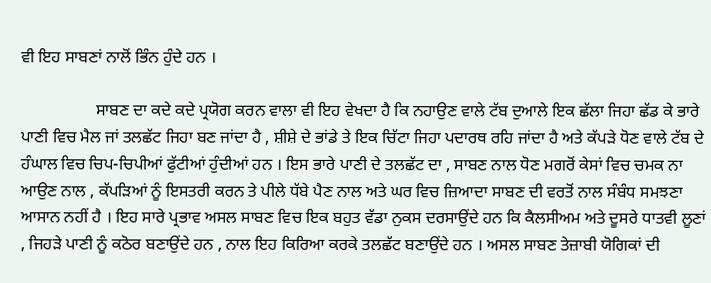ਵੀ ਇਹ ਸਾਬਣਾਂ ਨਾਲੋਂ ਭਿੰਨ ਹੁੰਦੇ ਹਨ ।

                  ਸਾਬਣ ਦਾ ਕਦੇ ਕਦੇ ਪ੍ਰਯੋਗ ਕਰਨ ਵਾਲਾ ਵੀ ਇਹ ਵੇਖਦਾ ਹੈ ਕਿ ਨਹਾਉਣ ਵਾਲੇ ਟੱਬ ਦੁਆਲੇ ਇਕ ਛੱਲਾ ਜਿਹਾ ਛੱਡ ਕੇ ਭਾਰੇ ਪਾਣੀ ਵਿਚ ਮੈਲ ਜਾਂ ਤਲਛੱਟ ਜਿਹਾ ਬਣ ਜਾਂਦਾ ਹੈ , ਸ਼ੀਸ਼ੇ ਦੇ ਭਾਂਡੇ ਤੇ ਇਕ ਚਿੱਟਾ ਜਿਹਾ ਪਦਾਰਥ ਰਹਿ ਜਾਂਦਾ ਹੈ ਅਤੇ ਕੱਪੜੇ ਧੋਣ ਵਾਲੇ ਟੱਬ ਦੇ ਹੰਘਾਲ ਵਿਚ ਚਿਪ-ਚਿਪੀਆਂ ਫੁੱਟੀਆਂ ਹੁੰਦੀਆਂ ਹਨ । ਇਸ ਭਾਰੇ ਪਾਣੀ ਦੇ ਤਲਛੱਟ ਦਾ , ਸਾਬਣ ਨਾਲ ਧੋਣ ਮਗਰੋਂ ਕੇਸਾਂ ਵਿਚ ਚਮਕ ਨਾ ਆਉਣ ਨਾਲ , ਕੱਪੜਿਆਂ ਨੂੰ ਇਸਤਰੀ ਕਰਨ ਤੇ ਪੀਲੇ ਧੱਬੇ ਪੈਣ ਨਾਲ ਅਤੇ ਘਰ ਵਿਚ ਜ਼ਿਆਦਾ ਸਾਬਣ ਦੀ ਵਰਤੋਂ ਨਾਲ ਸੰਬੰਧ ਸਮਝਣਾ ਆਸਾਨ ਨਹੀਂ ਹੈ । ਇਹ ਸਾਰੇ ਪ੍ਰਭਾਵ ਅਸਲ ਸਾਬਣ ਵਿਚ ਇਕ ਬਹੁਤ ਵੱਡਾ ਨੁਕਸ ਦਰਸਾਉਂਦੇ ਹਨ ਕਿ ਕੈਲਸੀਅਮ ਅਤੇ ਦੂਸਰੇ ਧਾਤਵੀ ਲੂਣਾਂ , ਜਿਹੜੇ ਪਾਣੀ ਨੂੰ ਕਠੋਰ ਬਣਾਉਂਦੇ ਹਨ , ਨਾਲ ਇਹ ਕਿਰਿਆ ਕਰਕੇ ਤਲਛੱਟ ਬਣਾਉਂਦੇ ਹਨ । ਅਸਲ ਸਾਬਣ ਤੇਜ਼ਾਬੀ ਯੋਗਿਕਾਂ ਦੀ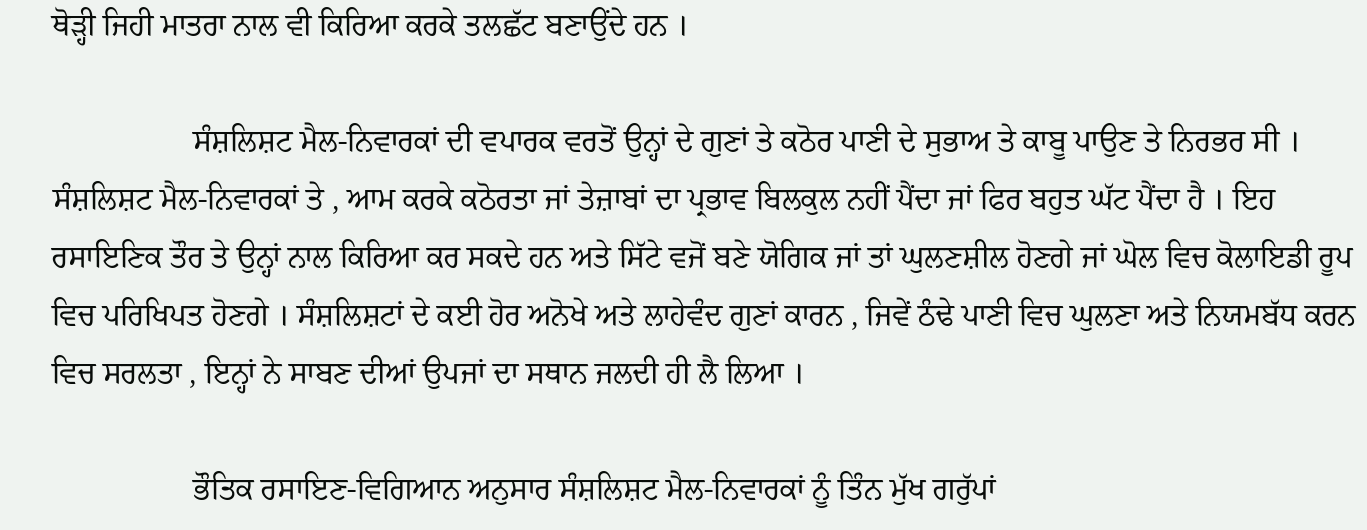ਥੋੜ੍ਹੀ ਜਿਹੀ ਮਾਤਰਾ ਨਾਲ ਵੀ ਕਿਰਿਆ ਕਰਕੇ ਤਲਛੱਟ ਬਣਾਉਂਦੇ ਹਨ ।

                  ਸੰਸ਼ਲਿਸ਼ਟ ਮੈਲ-ਨਿਵਾਰਕਾਂ ਦੀ ਵਪਾਰਕ ਵਰਤੋਂ ਉਨ੍ਹਾਂ ਦੇ ਗੁਣਾਂ ਤੇ ਕਠੋਰ ਪਾਣੀ ਦੇ ਸੁਭਾਅ ਤੇ ਕਾਬੂ ਪਾਉਣ ਤੇ ਨਿਰਭਰ ਸੀ । ਸੰਸ਼ਲਿਸ਼ਟ ਮੈਲ-ਨਿਵਾਰਕਾਂ ਤੇ , ਆਮ ਕਰਕੇ ਕਠੋਰਤਾ ਜਾਂ ਤੇਜ਼ਾਬਾਂ ਦਾ ਪ੍ਰਭਾਵ ਬਿਲਕੁਲ ਨਹੀਂ ਪੈਂਦਾ ਜਾਂ ਫਿਰ ਬਹੁਤ ਘੱਟ ਪੈਂਦਾ ਹੈ । ਇਹ ਰਸਾਇਣਿਕ ਤੌਰ ਤੇ ਉਨ੍ਹਾਂ ਨਾਲ ਕਿਰਿਆ ਕਰ ਸਕਦੇ ਹਨ ਅਤੇ ਸਿੱਟੇ ਵਜੋਂ ਬਣੇ ਯੋਗਿਕ ਜਾਂ ਤਾਂ ਘੁਲਣਸ਼ੀਲ ਹੋਣਗੇ ਜਾਂ ਘੋਲ ਵਿਚ ਕੋਲਾਇਡੀ ਰੂਪ ਵਿਚ ਪਰਿਖਿਪਤ ਹੋਣਗੇ । ਸੰਸ਼ਲਿਸ਼ਟਾਂ ਦੇ ਕਈ ਹੋਰ ਅਨੋਖੇ ਅਤੇ ਲਾਹੇਵੰਦ ਗੁਣਾਂ ਕਾਰਨ , ਜਿਵੇਂ ਠੰਢੇ ਪਾਣੀ ਵਿਚ ਘੁਲਣਾ ਅਤੇ ਨਿਯਮਬੱਧ ਕਰਨ ਵਿਚ ਸਰਲਤਾ , ਇਨ੍ਹਾਂ ਨੇ ਸਾਬਣ ਦੀਆਂ ਉਪਜਾਂ ਦਾ ਸਥਾਨ ਜਲਦੀ ਹੀ ਲੈ ਲਿਆ ।

                  ਭੌਤਿਕ ਰਸਾਇਣ-ਵਿਗਿਆਨ ਅਨੁਸਾਰ ਸੰਸ਼ਲਿਸ਼ਟ ਮੈਲ-ਨਿਵਾਰਕਾਂ ਨੂੰ ਤਿੰਨ ਮੁੱਖ ਗਰੁੱਪਾਂ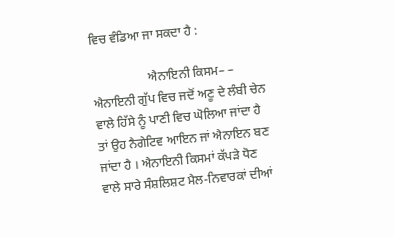ਵਿਚ ਵੰਡਿਆ ਜਾ ਸਕਦਾ ਹੈ :

                  ਐਨਾਇਨੀ ਕਿਸਮ– – ਐਨਾਇਨੀ ਗੁੱਪ ਵਿਚ ਜਦੋਂ ਅਣੂ ਦੇ ਲੰਬੀ ਚੇਨ ਵਾਲੇ ਹਿੱਸੇ ਨੂੰ ਪਾਣੀ ਵਿਚ ਘੋਲਿਆ ਜਾਂਦਾ ਹੈ ਤਾਂ ਉਹ ਨੈਗੇਟਿਵ ਆਇਨ ਜਾਂ ਐਨਾਇਨ ਬਣ ਜਾਂਦਾ ਹੈ । ਐਨਾਇਨੀ ਕਿਸਮਾਂ ਕੱਪੜੇ ਧੋਣ ਵਾਲੇ ਸਾਰੇ ਸੰਸ਼ਲਿਸ਼ਟ ਮੈਲ-ਨਿਵਾਰਕਾਂ ਦੀਆਂ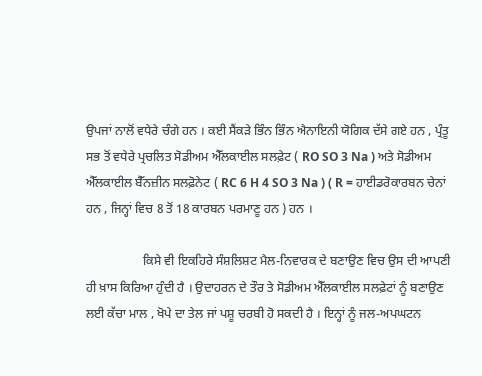ਉਪਜਾਂ ਨਾਲੋਂ ਵਧੇਰੇ ਚੰਗੇ ਹਨ । ਕਈ ਸੈਂਕੜੇ ਭਿੰਨ ਭਿੰਨ ਐਨਾਇਨੀ ਯੋਗਿਕ ਦੱਸੇ ਗਏ ਹਨ , ਪ੍ਰੰਤੂ ਸਭ ਤੋਂ ਵਧੇਰੇ ਪ੍ਰਚਲਿਤ ਸੋਡੀਅਮ ਐੱਲਕਾਈਲ ਸਲਫ਼ੇਟ ( RO SO 3 Na ) ਅਤੇ ਸੋਡੀਅਮ ਐੱਲਕਾਈਲ ਬੈੱਨਜ਼ੀਨ ਸਲਫ਼ੋਨੇਟ ( RC 6 H 4 SO 3 Na ) ( R = ਹਾਈਡਰੋਕਾਰਬਨ ਚੇਨਾਂ ਹਨ , ਜਿਨ੍ਹਾਂ ਵਿਚ 8 ਤੋਂ 18 ਕਾਰਬਨ ਪਰਮਾਣੂ ਹਨ ) ਹਨ ।

                  ਕਿਸੇ ਵੀ ਇਕਹਿਰੇ ਸੰਸ਼ਲਿਸ਼ਟ ਮੈਲ-ਨਿਵਾਰਕ ਦੇ ਬਣਾਉਣ ਵਿਚ ਉਸ ਦੀ ਆਪਣੀ ਹੀ ਖ਼ਾਸ ਕਿਰਿਆ ਹੁੰਦੀ ਹੈ । ਉਦਾਹਰਨ ਦੇ ਤੌਰ ਤੇ ਸੋਡੀਅਮ ਐੱਲਕਾਈਲ ਸਲਫ਼ੇਟਾਂ ਨੂੰ ਬਣਾਉਣ ਲਈ ਕੱਚਾ ਮਾਲ , ਖੋਪੇ ਦਾ ਤੇਲ ਜਾਂ ਪਸ਼ੂ ਚਰਬੀ ਹੋ ਸਕਦੀ ਹੈ । ਇਨ੍ਹਾਂ ਨੂੰ ਜਲ-ਅਪਘਟਨ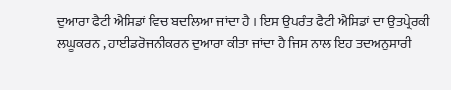ਦੁਆਰਾ ਫੈਟੀ ਐਸਿਡਾਂ ਵਿਚ ਬਦਲਿਆ ਜਾਂਦਾ ਹੈ । ਇਸ ਉਪਰੰਤ ਫੈਟੀ ਐਸਿਡਾਂ ਦਾ ਉਤਪ੍ਰੇਰਕੀ ਲਘੂਕਰਨ , ਹਾਈਡਰੋਜਨੀਕਰਨ ਦੁਆਰਾ ਕੀਤਾ ਜਾਂਦਾ ਹੈ ਜਿਸ ਨਾਲ ਇਹ ਤਦਅਨੁਸਾਰੀ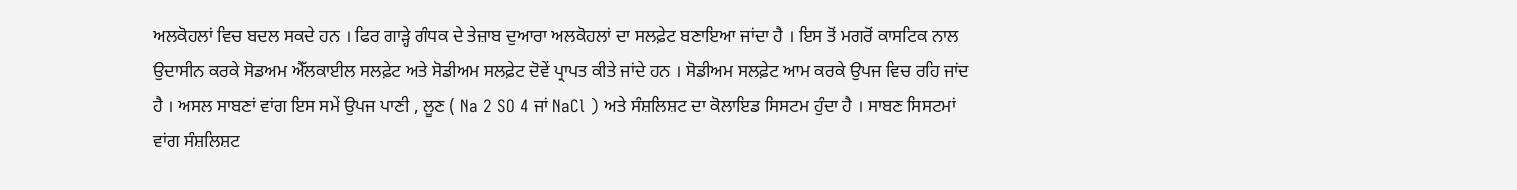ਅਲਕੋਹਲਾਂ ਵਿਚ ਬਦਲ ਸਕਦੇ ਹਨ । ਫਿਰ ਗਾੜ੍ਹੇ ਗੰਧਕ ਦੇ ਤੇਜ਼ਾਬ ਦੁਆਰਾ ਅਲਕੋਹਲਾਂ ਦਾ ਸਲਫ਼ੇਟ ਬਣਾਇਆ ਜਾਂਦਾ ਹੈ । ਇਸ ਤੋਂ ਮਗਰੋਂ ਕਾਸਟਿਕ ਨਾਲ ਉਦਾਸੀਨ ਕਰਕੇ ਸੋਡਅਮ ਐੱਲਕਾਈਲ ਸਲਫ਼ੇਟ ਅਤੇ ਸੋਡੀਅਮ ਸਲਫ਼ੇਟ ਦੋਵੇਂ ਪ੍ਰਾਪਤ ਕੀਤੇ ਜਾਂਦੇ ਹਨ । ਸੋਡੀਅਮ ਸਲਫ਼ੇਟ ਆਮ ਕਰਕੇ ਉਪਜ ਵਿਚ ਰਹਿ ਜਾਂਦ ਹੈ । ਅਸਲ ਸਾਬਣਾਂ ਵਾਂਗ ਇਸ ਸਮੇਂ ਉਪਜ ਪਾਣੀ , ਲੂਣ ( Na 2 SO 4 ਜਾਂ NaCl ) ਅਤੇ ਸੰਸ਼ਲਿਸ਼ਟ ਦਾ ਕੋਲਾਇਡ ਸਿਸਟਮ ਹੁੰਦਾ ਹੈ । ਸਾਬਣ ਸਿਸਟਮਾਂ ਵਾਂਗ ਸੰਸ਼ਲਿਸ਼ਟ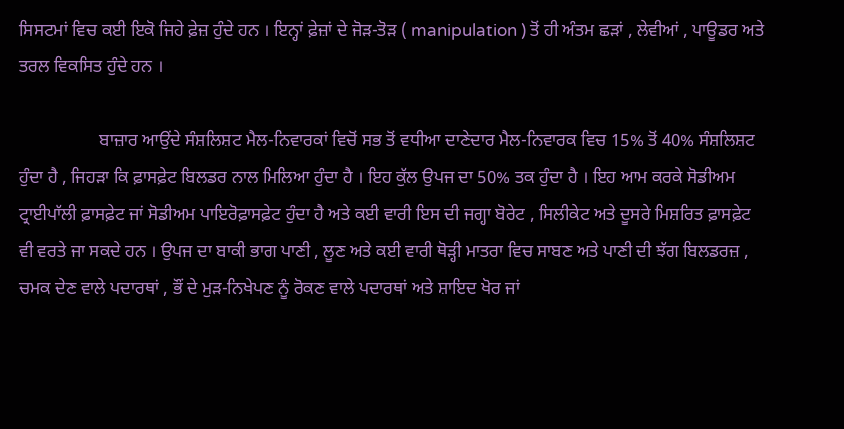ਸਿਸਟਮਾਂ ਵਿਚ ਕਈ ਇਕੋ ਜਿਹੇ ਫ਼ੇਜ਼ ਹੁੰਦੇ ਹਨ । ਇਨ੍ਹਾਂ ਫ਼ੇਜ਼ਾਂ ਦੇ ਜੋੜ-ਤੋੜ ( manipulation ) ਤੋਂ ਹੀ ਅੰਤਮ ਛੜਾਂ , ਲੇਵੀਆਂ , ਪਾਊਡਰ ਅਤੇ ਤਰਲ ਵਿਕਸਿਤ ਹੁੰਦੇ ਹਨ ।

                  ਬਾਜ਼ਾਰ ਆਉਂਦੇ ਸੰਸ਼ਲਿਸ਼ਟ ਮੈਲ-ਨਿਵਾਰਕਾਂ ਵਿਚੋਂ ਸਭ ਤੋਂ ਵਧੀਆ ਦਾਣੇਦਾਰ ਮੈਲ-ਨਿਵਾਰਕ ਵਿਚ 15% ਤੋਂ 40% ਸੰਸ਼ਲਿਸ਼ਟ ਹੁੰਦਾ ਹੈ , ਜਿਹੜਾ ਕਿ ਫ਼ਾਸਫ਼ੇਟ ਬਿਲਡਰ ਨਾਲ ਮਿਲਿਆ ਹੁੰਦਾ ਹੈ । ਇਹ ਕੁੱਲ ਉਪਜ ਦਾ 50% ਤਕ ਹੁੰਦਾ ਹੈ । ਇਹ ਆਮ ਕਰਕੇ ਸੋਡੀਅਮ ਟ੍ਰਾਈਪਾੱਲੀ ਫ਼ਾਸਫ਼ੇਟ ਜਾਂ ਸੋਡੀਅਮ ਪਾਇਰੋਫ਼ਾਸਫ਼ੇਟ ਹੁੰਦਾ ਹੈ ਅਤੇ ਕਈ ਵਾਰੀ ਇਸ ਦੀ ਜਗ੍ਹਾ ਬੋਰੇਟ , ਸਿਲੀਕੇਟ ਅਤੇ ਦੂਸਰੇ ਮਿਸ਼ਰਿਤ ਫ਼ਾਸਫ਼ੇਟ ਵੀ ਵਰਤੇ ਜਾ ਸਕਦੇ ਹਨ । ਉਪਜ ਦਾ ਬਾਕੀ ਭਾਗ ਪਾਣੀ , ਲੂਣ ਅਤੇ ਕਈ ਵਾਰੀ ਥੋੜ੍ਹੀ ਮਾਤਰਾ ਵਿਚ ਸਾਬਣ ਅਤੇ ਪਾਣੀ ਦੀ ਝੱਗ ਬਿਲਡਰਜ਼ , ਚਮਕ ਦੇਣ ਵਾਲੇ ਪਦਾਰਥਾਂ , ਭੌਂ ਦੇ ਮੁੜ-ਨਿਖੇਪਣ ਨੂੰ ਰੋਕਣ ਵਾਲੇ ਪਦਾਰਥਾਂ ਅਤੇ ਸ਼ਾਇਦ ਖੋਰ ਜਾਂ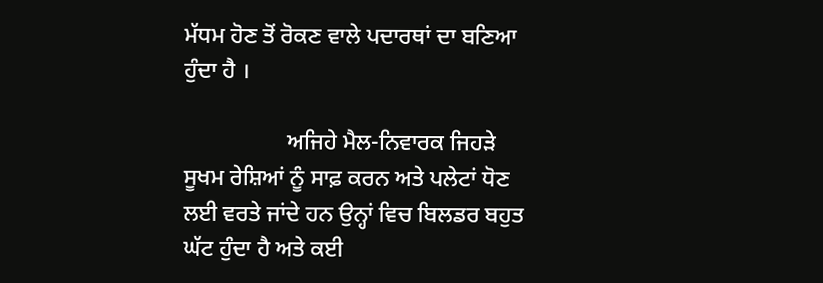ਮੱਧਮ ਹੋਣ ਤੋਂ ਰੋਕਣ ਵਾਲੇ ਪਦਾਰਥਾਂ ਦਾ ਬਣਿਆ ਹੁੰਦਾ ਹੈ ।

                  ਅਜਿਹੇ ਮੈਲ-ਨਿਵਾਰਕ ਜਿਹੜੇ ਸੂਖਮ ਰੇਸ਼ਿਆਂ ਨੂੰ ਸਾਫ਼ ਕਰਨ ਅਤੇ ਪਲੇਟਾਂ ਧੋਣ ਲਈ ਵਰਤੇ ਜਾਂਦੇ ਹਨ ਉਨ੍ਹਾਂ ਵਿਚ ਬਿਲਡਰ ਬਹੁਤ ਘੱਟ ਹੁੰਦਾ ਹੈ ਅਤੇ ਕਈ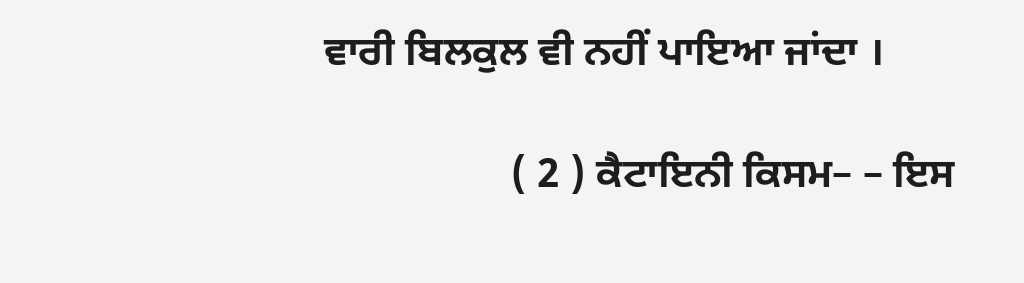ਵਾਰੀ ਬਿਲਕੁਲ ਵੀ ਨਹੀਂ ਪਾਇਆ ਜਾਂਦਾ ।

                  ( 2 ) ਕੈਟਾਇਨੀ ਕਿਸਮ– – ਇਸ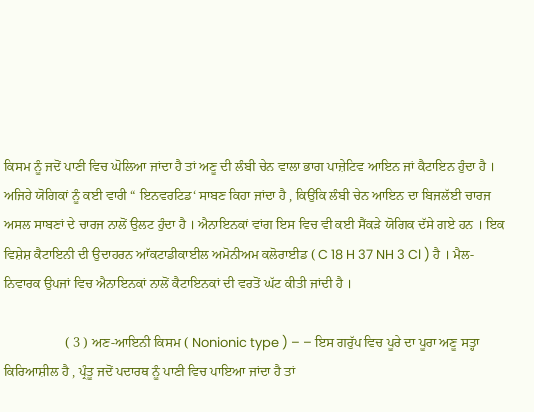ਕਿਸਮ ਨੂੰ ਜਦੋਂ ਪਾਣੀ ਵਿਚ ਘੋਲਿਆ ਜਾਂਦਾ ਹੈ ਤਾਂ ਅਣੂ ਦੀ ਲੰਬੀ ਚੇਨ ਵਾਲਾ ਭਾਗ ਪਾਜ਼ੇਟਿਵ ਆਇਨ ਜਾਂ ਕੈਟਾਇਨ ਹੁੰਦਾ ਹੈ । ਅਜਿਹੇ ਯੋਗਿਕਾਂ ਨੂੰ ਕਈ ਵਾਰੀ “ ਇਨਵਰਟਿਡ‘ ਸਾਬਣ ਕਿਹਾ ਜਾਂਦਾ ਹੈ , ਕਿਉਂਕਿ ਲੰਬੀ ਚੇਨ ਆਇਨ ਦਾ ਬਿਜਲੱਈ ਚਾਰਜ ਅਸਲ ਸਾਬਣਾਂ ਦੇ ਚਾਰਜ ਨਾਲੋਂ ਉਲਟ ਹੁੰਦਾ ਹੈ । ਐਨਾਇਨਕਾਂ ਵਾਂਗ ਇਸ ਵਿਚ ਵੀ ਕਈ ਸੈਂਕੜੇ ਯੋਗਿਕ ਦੱਸੇ ਗਏ ਹਨ । ਇਕ ਵਿਸ਼ੇਸ਼ ਕੈਟਾਇਨੀ ਦੀ ਉਦਾਹਰਨ ਆੱਕਟਾਡੀਕਾਈਲ ਅਮੋਨੀਅਮ ਕਲੋਰਾਈਡ ( C 18 H 37 NH 3 Cl ) ਹੈ । ਮੈਲ-ਨਿਵਾਰਕ ਉਪਜਾਂ ਵਿਚ ਐਨਾਇਨਕਾਂ ਨਾਲੋਂ ਕੈਟਾਇਨਕਾਂ ਦੀ ਵਰਤੋਂ ਘੱਟ ਕੀਤੀ ਜਾਂਦੀ ਹੈ ।

                  ( 3 ) ਅਣ-ਆਇਨੀ ਕਿਸਮ ( Nonionic type ) – – ਇਸ ਗਰੁੱਪ ਵਿਚ ਪੂਰੇ ਦਾ ਪੂਰਾ ਅਣੂ ਸਤ੍ਹਾ ਕਿਰਿਆਸ਼ੀਲ ਹੈ , ਪ੍ਰੰਤੂ ਜਦੋਂ ਪਦਾਰਥ ਨੂੰ ਪਾਣੀ ਵਿਚ ਪਾਇਆ ਜਾਂਦਾ ਹੈ ਤਾਂ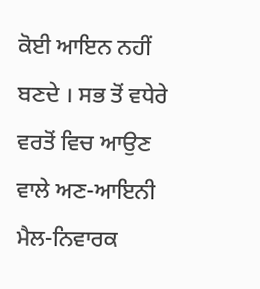ਕੋਈ ਆਇਨ ਨਹੀਂ ਬਣਦੇ । ਸਭ ਤੋਂ ਵਧੇਰੇ ਵਰਤੋਂ ਵਿਚ ਆਉਣ ਵਾਲੇ ਅਣ-ਆਇਨੀ ਮੈਲ-ਨਿਵਾਰਕ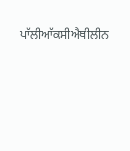ਪਾੱਲੀਆੱਕਸੀਐਥੀਲੀਨ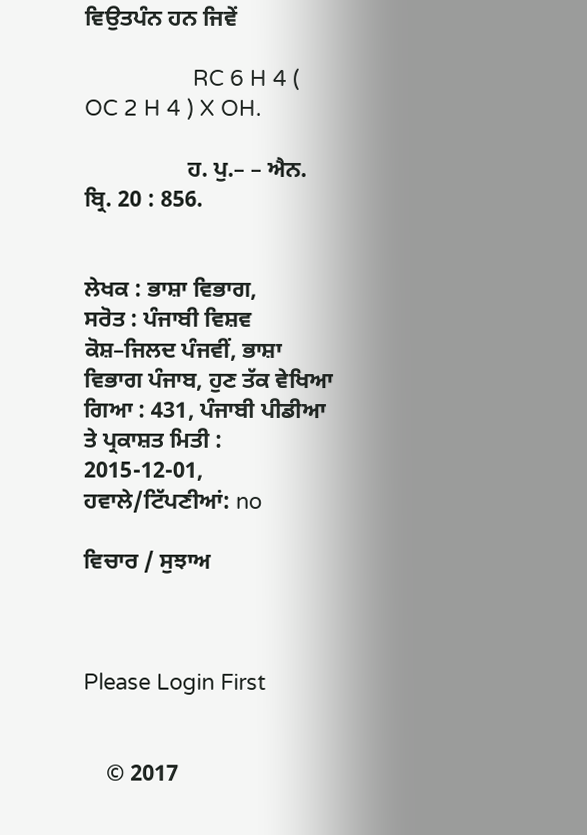ਵਿਉਤਪੰਨ ਹਨ ਜਿਵੇਂ

                  RC 6 H 4 ( OC 2 H 4 ) X OH.

                  ਹ. ਪੁ.– – ਐਨ. ਬ੍ਰਿ. 20 : 856.


ਲੇਖਕ : ਭਾਸ਼ਾ ਵਿਭਾਗ,
ਸਰੋਤ : ਪੰਜਾਬੀ ਵਿਸ਼ਵ ਕੋਸ਼–ਜਿਲਦ ਪੰਜਵੀਂ, ਭਾਸ਼ਾ ਵਿਭਾਗ ਪੰਜਾਬ, ਹੁਣ ਤੱਕ ਵੇਖਿਆ ਗਿਆ : 431, ਪੰਜਾਬੀ ਪੀਡੀਆ ਤੇ ਪ੍ਰਕਾਸ਼ਤ ਮਿਤੀ : 2015-12-01, ਹਵਾਲੇ/ਟਿੱਪਣੀਆਂ: no

ਵਿਚਾਰ / ਸੁਝਾਅ



Please Login First


    © 2017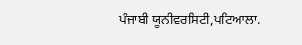ਪੰਜਾਬੀ ਯੂਨੀਵਰਸਿਟੀ,ਪਟਿਆਲਾ.